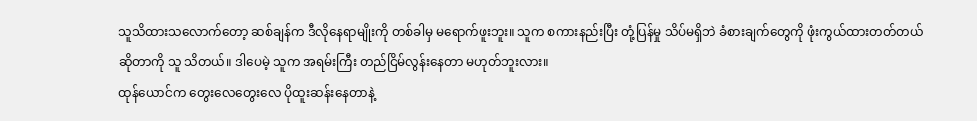သူသိထားသလောက်တော့ ဆစ်ချန်က ဒီလိုနေရာမျိုးကို တစ်ခါမှ မရောက်ဖူးဘူး။ သူက စကားနည်းပြီး တုံ့ပြန်မှု သိပ်မရှိဘဲ ခံစားချက်တွေကို ဖုံးကွယ်ထားတတ်တယ် ဆိုတာကို သူ သိတယ်။ ဒါပေမဲ့ သူက အရမ်းကြီး တည်ငြိမ်လွန်းနေတာ မဟုတ်ဘူးလား။
ထုန်ယောင်က တွေးလေတွေးလေ ပိုထူးဆန်းနေတာနဲ့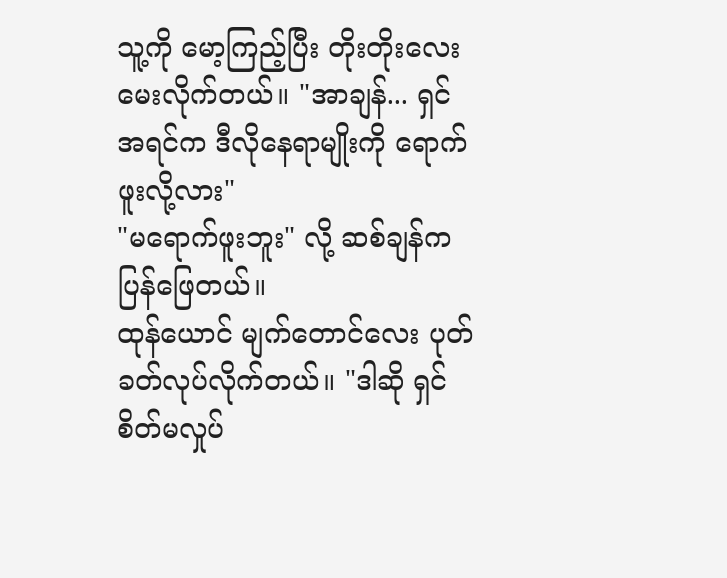သူ့ကို မော့ကြည့်ပြီး တိုးတိုးလေး မေးလိုက်တယ်။ "အာချန်... ရှင် အရင်က ဒီလိုနေရာမျိုးကို ရောက်ဖူးလို့လား"
"မရောက်ဖူးဘူး" လို့ ဆစ်ချန်က ပြန်ဖြေတယ်။
ထုန်ယောင် မျက်တောင်လေး ပုတ်ခတ်လုပ်လိုက်တယ်။ "ဒါဆို ရှင် စိတ်မလှုပ်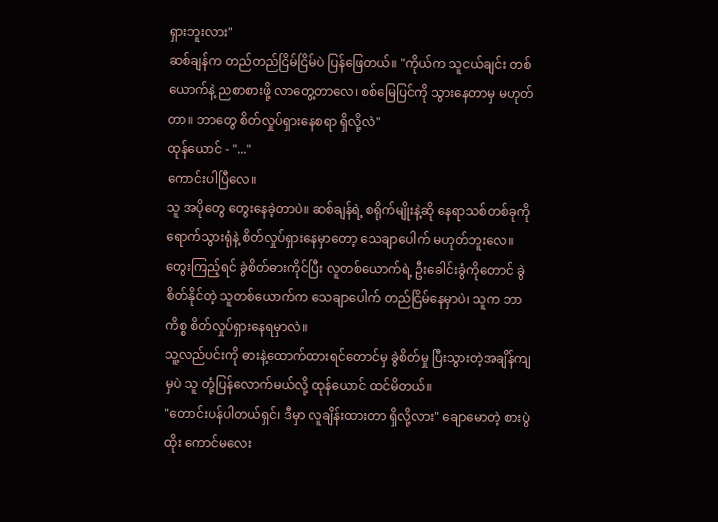ရှားဘူးလား"
ဆစ်ချန်က တည်တည်ငြိမ်ငြိမ်ပဲ ပြန်ဖြေတယ်။ "ကိုယ်က သူငယ်ချင်း တစ်ယောက်နဲ့ ညစာစားဖို့ လာတွေ့တာလေ၊ စစ်မြေပြင်ကို သွားနေတာမှ မဟုတ်တာ။ ဘာတွေ စိတ်လှုပ်ရှားနေစရာ ရှိလို့လဲ"
ထုန်ယောင် - "..."
ကောင်းပါပြီလေ။
သူ အပိုတွေ တွေးနေခဲ့တာပဲ။ ဆစ်ချန်ရဲ့ စရိုက်မျိုးနဲ့ဆို နေရာသစ်တစ်ခုကို ရောက်သွားရုံနဲ့ စိတ်လှုပ်ရှားနေမှာတော့ သေချာပေါက် မဟုတ်ဘူးလေ။
တွေးကြည့်ရင် ခွဲစိတ်ဓားကိုင်ပြီး လူတစ်ယောက်ရဲ့ ဦးခေါင်းခွံကိုတောင် ခွဲစိတ်နိုင်တဲ့ သူတစ်ယောက်က သေချာပေါက် တည်ငြိမ်နေမှာပဲ၊ သူက ဘာကိစ္စ စိတ်လှုပ်ရှားနေရမှာလဲ။
သူ့လည်ပင်းကို ဓားနဲ့ထောက်ထားရင်တောင်မှ ခွဲစိတ်မှု ပြီးသွားတဲ့အချိန်ကျမှပဲ သူ တုံ့ပြန်လောက်မယ်လို့ ထုန်ယောင် ထင်မိတယ်။
"တောင်းပန်ပါတယ်ရှင်၊ ဒီမှာ လူချိန်းထားတာ ရှိလို့လား" ချောမောတဲ့ စားပွဲထိုး ကောင်မလေး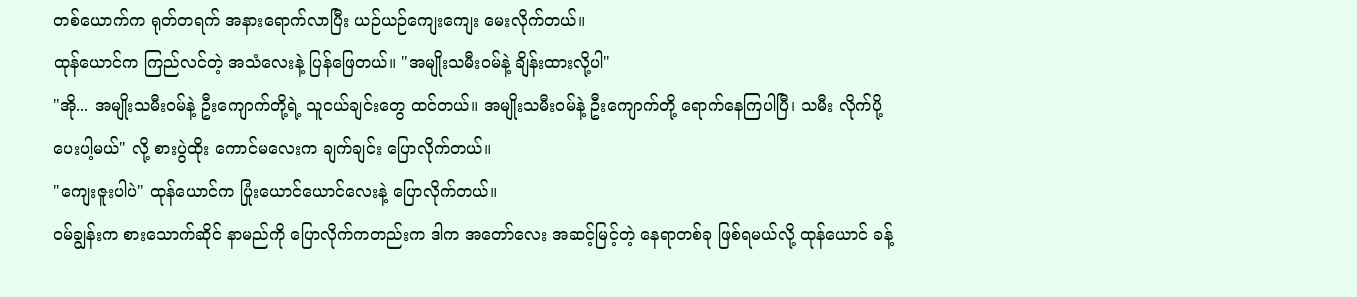တစ်ယောက်က ရုတ်တရက် အနားရောက်လာပြီး ယဉ်ယဉ်ကျေးကျေး မေးလိုက်တယ်။
ထုန်ယောင်က ကြည်လင်တဲ့ အသံလေးနဲ့ ပြန်ဖြေတယ်။ "အမျိုးသမီးဝမ်နဲ့ ချိန်းထားလို့ပါ"
"အို... အမျိုးသမီးဝမ်နဲ့ ဦးကျောက်တို့ရဲ့ သူငယ်ချင်းတွေ ထင်တယ်။ အမျိုးသမီးဝမ်နဲ့ ဦးကျောက်တို့ ရောက်နေကြပါပြီ၊ သမီး လိုက်ပို့ပေးပါ့မယ်" လို့ စားပွဲထိုး ကောင်မလေးက ချက်ချင်း ပြောလိုက်တယ်။
"ကျေးဇူးပါပဲ" ထုန်ယောင်က ပြုံးယောင်ယောင်လေးနဲ့ ပြောလိုက်တယ်။
ဝမ်ချွန်းက စားသောက်ဆိုင် နာမည်ကို ပြောလိုက်ကတည်းက ဒါက အတော်လေး အဆင့်မြင့်တဲ့ နေရာတစ်ခု ဖြစ်ရမယ်လို့ ထုန်ယောင် ခန့်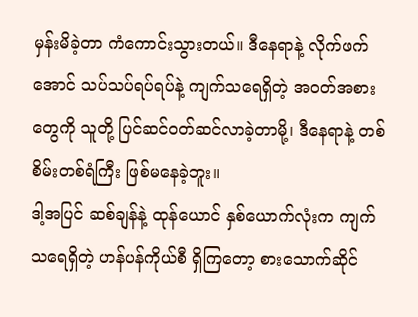မှန်းမိခဲ့တာ ကံကောင်းသွားတယ်။ ဒီနေရာနဲ့ လိုက်ဖက်အောင် သပ်သပ်ရပ်ရပ်နဲ့ ကျက်သရေရှိတဲ့ အဝတ်အစားတွေကို သူတို့ ပြင်ဆင်ဝတ်ဆင်လာခဲ့တာမို့၊ ဒီနေရာနဲ့ တစ်စိမ်းတစ်ရံကြီး ဖြစ်မနေခဲ့ဘူး။
ဒါ့အပြင် ဆစ်ချန်နဲ့ ထုန်ယောင် နှစ်ယောက်လုံးက ကျက်သရေရှိတဲ့ ဟန်ပန်ကိုယ်စီ ရှိကြတော့ စားသောက်ဆိုင်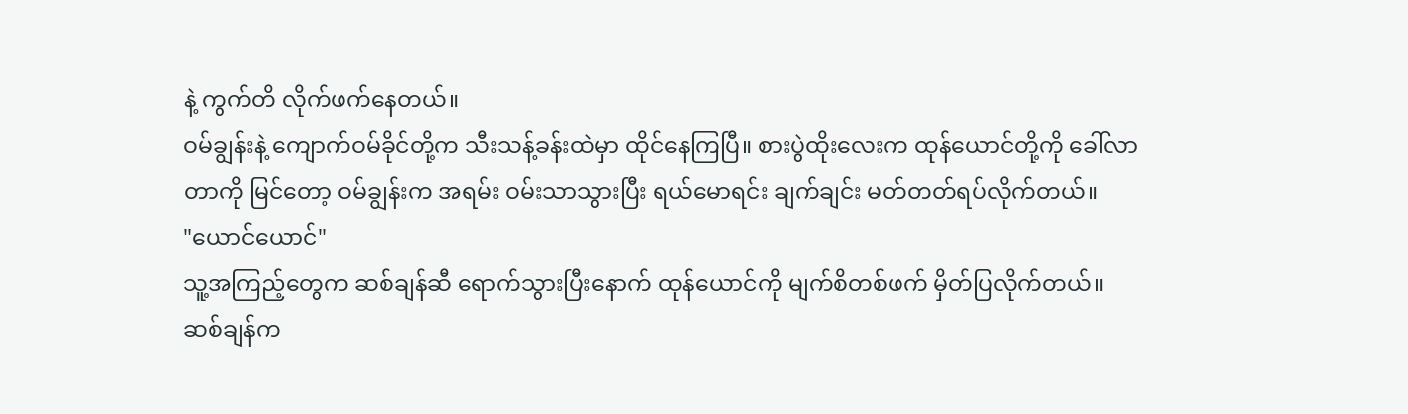နဲ့ ကွက်တိ လိုက်ဖက်နေတယ်။
ဝမ်ချွန်းနဲ့ ကျောက်ဝမ်ခိုင်တို့က သီးသန့်ခန်းထဲမှာ ထိုင်နေကြပြီ။ စားပွဲထိုးလေးက ထုန်ယောင်တို့ကို ခေါ်လာတာကို မြင်တော့ ဝမ်ချွန်းက အရမ်း ဝမ်းသာသွားပြီး ရယ်မောရင်း ချက်ချင်း မတ်တတ်ရပ်လိုက်တယ်။
"ယောင်ယောင်"
သူ့အကြည့်တွေက ဆစ်ချန်ဆီ ရောက်သွားပြီးနောက် ထုန်ယောင်ကို မျက်စိတစ်ဖက် မှိတ်ပြလိုက်တယ်။
ဆစ်ချန်က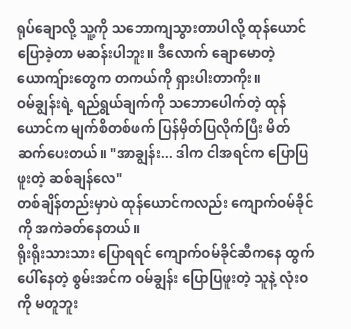ရုပ်ချောလို့ သူ့ကို သဘောကျသွားတာပါလို့ ထုန်ယောင် ပြောခဲ့တာ မဆန်းပါဘူး။ ဒီလောက် ချောမောတဲ့ ယောကျ်ားတွေက တကယ်ကို ရှားပါးတာကိုး။
ဝမ်ချွန်းရဲ့ ရည်ရွယ်ချက်ကို သဘောပေါက်တဲ့ ထုန်ယောင်က မျက်စိတစ်ဖက် ပြန်မှိတ်ပြလိုက်ပြီး မိတ်ဆက်ပေးတယ်။ "အာချွန်း... ဒါက ငါအရင်က ပြောပြဖူးတဲ့ ဆစ်ချန်လေ"
တစ်ချိန်တည်းမှာပဲ ထုန်ယောင်ကလည်း ကျောက်ဝမ်ခိုင်ကို အကဲခတ်နေတယ်။
ရိုးရိုးသားသား ပြောရရင် ကျောက်ဝမ်ခိုင်ဆီကနေ ထွက်ပေါ်နေတဲ့ စွမ်းအင်က ဝမ်ချွန်း ပြောပြဖူးတဲ့ သူနဲ့ လုံးဝကို မတူဘူး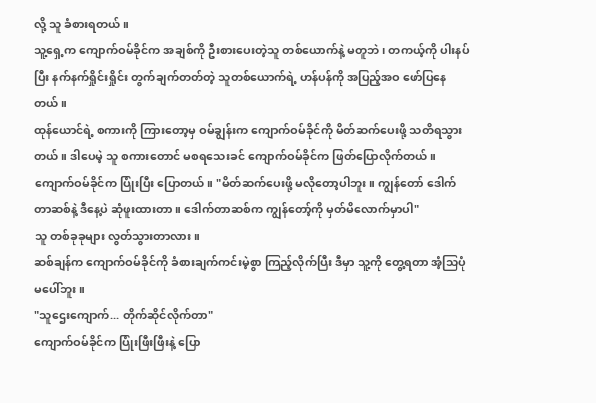လို့ သူ ခံစားရတယ်။
သူ့ရှေ့က ကျောက်ဝမ်ခိုင်က အချစ်ကို ဦးစားပေးတဲ့သူ တစ်ယောက်နဲ့ မတူဘဲ၊ တကယ့်ကို ပါးနပ်ပြီး နက်နက်ရှိုင်းရှိုင်း တွက်ချက်တတ်တဲ့ သူတစ်ယောက်ရဲ့ ဟန်ပန်ကို အပြည့်အဝ ဖော်ပြနေတယ်။
ထုန်ယောင်ရဲ့ စကားကို ကြားတော့မှ ဝမ်ချွန်းက ကျောက်ဝမ်ခိုင်ကို မိတ်ဆက်ပေးဖို့ သတိရသွားတယ်။ ဒါပေမဲ့ သူ စကားတောင် မစရသေးခင် ကျောက်ဝမ်ခိုင်က ဖြတ်ပြောလိုက်တယ်။
ကျောက်ဝမ်ခိုင်က ပြုံးပြီး ပြောတယ်။ "မိတ်ဆက်ပေးဖို့ မလိုတော့ပါဘူး။ ကျွန်တော် ဒေါက်တာဆစ်နဲ့ ဒီနေ့ပဲ ဆုံဖူးထားတာ။ ဒေါက်တာဆစ်က ကျွန်တော့်ကို မှတ်မိလောက်မှာပါ"
သူ တစ်ခုခုများ လွတ်သွားတာလား။
ဆစ်ချန်က ကျောက်ဝမ်ခိုင်ကို ခံစားချက်ကင်းမဲ့စွာ ကြည့်လိုက်ပြီး ဒီမှာ သူ့ကို တွေ့ရတာ အံ့သြပုံ မပေါ်ဘူး။
"သူဌေးကျောက်... တိုက်ဆိုင်လိုက်တာ"
ကျောက်ဝမ်ခိုင်က ပြုံးဖြီးဖြီးနဲ့ ပြော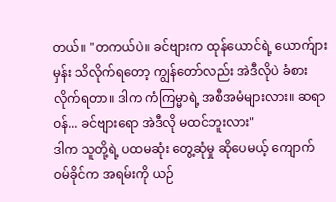တယ်။ "တကယ်ပဲ။ ခင်ဗျားက ထုန်ယောင်ရဲ့ ယောက်ျားမှန်း သိလိုက်ရတော့ ကျွန်တော်လည်း အဲဒီလိုပဲ ခံစားလိုက်ရတာ။ ဒါက ကံကြမ္မာရဲ့ အစီအမံများလား။ ဆရာဝန်... ခင်ဗျားရော အဲဒီလို မထင်ဘူးလား"
ဒါက သူတို့ရဲ့ ပထမဆုံး တွေ့ဆုံမှု ဆိုပေမယ့် ကျောက်ဝမ်ခိုင်က အရမ်းကို ယဉ်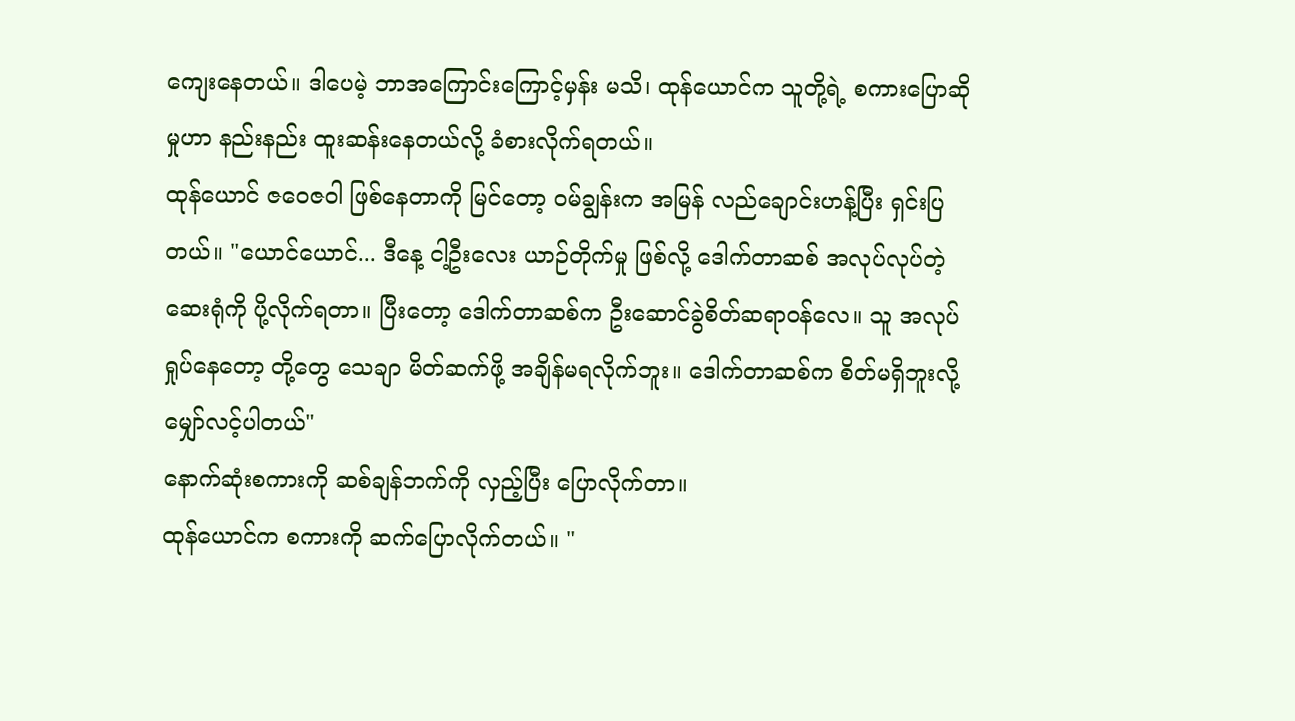ကျေးနေတယ်။ ဒါပေမဲ့ ဘာအကြောင်းကြောင့်မှန်း မသိ၊ ထုန်ယောင်က သူတို့ရဲ့ စကားပြောဆိုမှုဟာ နည်းနည်း ထူးဆန်းနေတယ်လို့ ခံစားလိုက်ရတယ်။
ထုန်ယောင် ဇဝေဇဝါ ဖြစ်နေတာကို မြင်တော့ ဝမ်ချွန်းက အမြန် လည်ချောင်းဟန့်ပြီး ရှင်းပြတယ်။ "ယောင်ယောင်... ဒီနေ့ ငါ့ဦးလေး ယာဉ်တိုက်မှု ဖြစ်လို့ ဒေါက်တာဆစ် အလုပ်လုပ်တဲ့ ဆေးရုံကို ပို့လိုက်ရတာ။ ပြီးတော့ ဒေါက်တာဆစ်က ဦးဆောင်ခွဲစိတ်ဆရာဝန်လေ။ သူ အလုပ်ရှုပ်နေတော့ တို့တွေ သေချာ မိတ်ဆက်ဖို့ အချိန်မရလိုက်ဘူး။ ဒေါက်တာဆစ်က စိတ်မရှိဘူးလို့ မျှော်လင့်ပါတယ်"
နောက်ဆုံးစကားကို ဆစ်ချန်ဘက်ကို လှည့်ပြီး ပြောလိုက်တာ။
ထုန်ယောင်က စကားကို ဆက်ပြောလိုက်တယ်။ "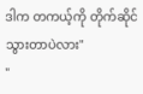ဒါက တကယ့်ကို တိုက်ဆိုင်သွားတာပဲလား"
"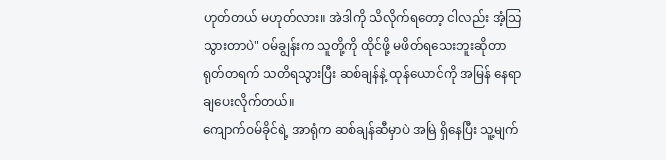ဟုတ်တယ် မဟုတ်လား။ အဲဒါကို သိလိုက်ရတော့ ငါလည်း အံ့သြသွားတာပဲ" ဝမ်ချွန်းက သူတို့ကို ထိုင်ဖို့ မဖိတ်ရသေးဘူးဆိုတာ ရုတ်တရက် သတိရသွားပြီး ဆစ်ချန်နဲ့ ထုန်ယောင်ကို အမြန် နေရာချပေးလိုက်တယ်။
ကျောက်ဝမ်ခိုင်ရဲ့ အာရုံက ဆစ်ချန်ဆီမှာပဲ အမြဲ ရှိနေပြီး သူ့မျက်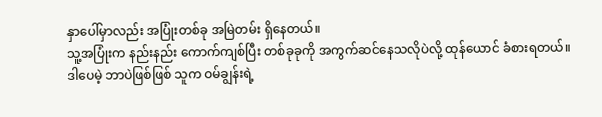နှာပေါ်မှာလည်း အပြုံးတစ်ခု အမြဲတမ်း ရှိနေတယ်။
သူ့အပြုံးက နည်းနည်း ကောက်ကျစ်ပြီး တစ်ခုခုကို အကွက်ဆင်နေသလိုပဲလို့ ထုန်ယောင် ခံစားရတယ်။
ဒါပေမဲ့ ဘာပဲဖြစ်ဖြစ် သူက ဝမ်ချွန်းရဲ့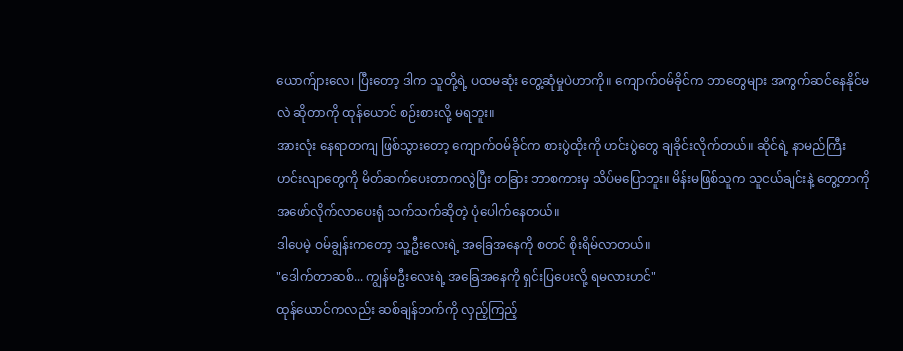ယောက်ျားလေ၊ ပြီးတော့ ဒါက သူတို့ရဲ့ ပထမဆုံး တွေ့ဆုံမှုပဲဟာကို။ ကျောက်ဝမ်ခိုင်က ဘာတွေများ အကွက်ဆင်နေနိုင်မလဲ ဆိုတာကို ထုန်ယောင် စဉ်းစားလို့ မရဘူး။
အားလုံး နေရာတကျ ဖြစ်သွားတော့ ကျောက်ဝမ်ခိုင်က စားပွဲထိုးကို ဟင်းပွဲတွေ ချခိုင်းလိုက်တယ်။ ဆိုင်ရဲ့ နာမည်ကြီး ဟင်းလျာတွေကို မိတ်ဆက်ပေးတာကလွဲပြီး တခြား ဘာစကားမှ သိပ်မပြောဘူး။ မိန်းမဖြစ်သူက သူငယ်ချင်းနဲ့ တွေ့တာကို အဖော်လိုက်လာပေးရုံ သက်သက်ဆိုတဲ့ ပုံပေါက်နေတယ်။
ဒါပေမဲ့ ဝမ်ချွန်းကတော့ သူ့ဦးလေးရဲ့ အခြေအနေကို စတင် စိုးရိမ်လာတယ်။
"ဒေါက်တာဆစ်... ကျွန်မဦးလေးရဲ့ အခြေအနေကို ရှင်းပြပေးလို့ ရမလားဟင်"
ထုန်ယောင်ကလည်း ဆစ်ချန်ဘက်ကို လှည့်ကြည့်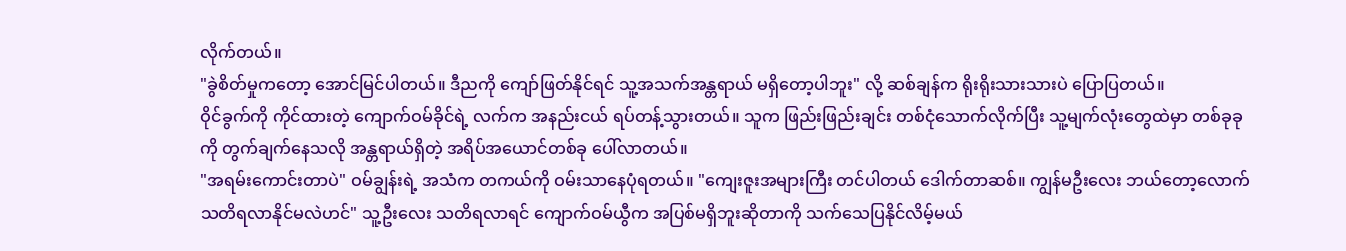လိုက်တယ်။
"ခွဲစိတ်မှုကတော့ အောင်မြင်ပါတယ်။ ဒီညကို ကျော်ဖြတ်နိုင်ရင် သူ့အသက်အန္တရာယ် မရှိတော့ပါဘူး" လို့ ဆစ်ချန်က ရိုးရိုးသားသားပဲ ပြောပြတယ်။
ဝိုင်ခွက်ကို ကိုင်ထားတဲ့ ကျောက်ဝမ်ခိုင်ရဲ့ လက်က အနည်းငယ် ရပ်တန့်သွားတယ်။ သူက ဖြည်းဖြည်းချင်း တစ်ငုံသောက်လိုက်ပြီး သူ့မျက်လုံးတွေထဲမှာ တစ်ခုခုကို တွက်ချက်နေသလို အန္တရာယ်ရှိတဲ့ အရိပ်အယောင်တစ်ခု ပေါ်လာတယ်။
"အရမ်းကောင်းတာပဲ" ဝမ်ချွန်းရဲ့ အသံက တကယ်ကို ဝမ်းသာနေပုံရတယ်။ "ကျေးဇူးအများကြီး တင်ပါတယ် ဒေါက်တာဆစ်။ ကျွန်မဦးလေး ဘယ်တော့လောက် သတိရလာနိုင်မလဲဟင်" သူ့ဦးလေး သတိရလာရင် ကျောက်ဝမ်ယွီက အပြစ်မရှိဘူးဆိုတာကို သက်သေပြနိုင်လိမ့်မယ်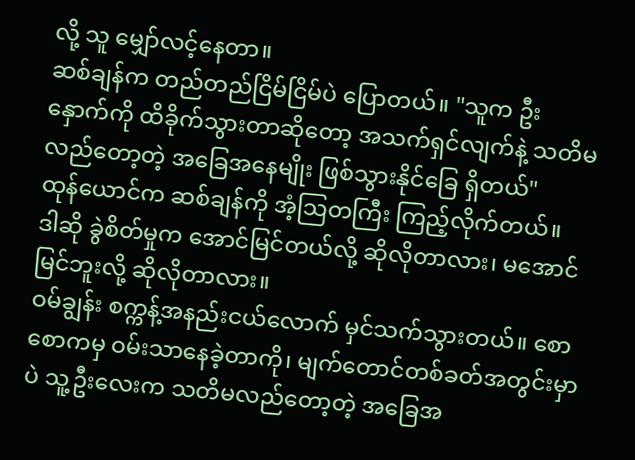လို့ သူ မျှော်လင့်နေတာ။
ဆစ်ချန်က တည်တည်ငြိမ်ငြိမ်ပဲ ပြောတယ်။ "သူက ဦးနှောက်ကို ထိခိုက်သွားတာဆိုတော့ အသက်ရှင်လျက်နဲ့ သတိမလည်တော့တဲ့ အခြေအနေမျိုး ဖြစ်သွားနိုင်ခြေ ရှိတယ်"
ထုန်ယောင်က ဆစ်ချန်ကို အံ့သြတကြီး ကြည့်လိုက်တယ်။
ဒါဆို ခွဲစိတ်မှုက အောင်မြင်တယ်လို့ ဆိုလိုတာလား၊ မအောင်မြင်ဘူးလို့ ဆိုလိုတာလား။
ဝမ်ချွန်း စက္ကန့်အနည်းငယ်လောက် မှင်သက်သွားတယ်။ စောစောကမှ ဝမ်းသာနေခဲ့တာကို၊ မျက်တောင်တစ်ခတ်အတွင်းမှာပဲ သူ့ဦးလေးက သတိမလည်တော့တဲ့ အခြေအ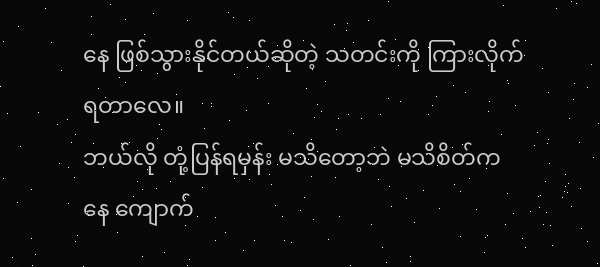နေ ဖြစ်သွားနိုင်တယ်ဆိုတဲ့ သတင်းကို ကြားလိုက်ရတာလေ။
ဘယ်လို တုံ့ပြန်ရမှန်း မသိတော့ဘဲ မသိစိတ်ကနေ ကျောက်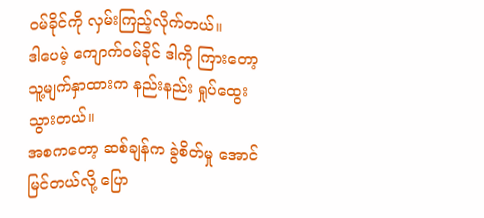ဝမ်ခိုင်ကို လှမ်းကြည့်လိုက်တယ်။
ဒါပေမဲ့ ကျောက်ဝမ်ခိုင် ဒါကို ကြားတော့ သူ့မျက်နှာထားက နည်းနည်း ရှုပ်ထွေးသွားတယ်။
အစကတော့ ဆစ်ချန်က ခွဲစိတ်မှု အောင်မြင်တယ်လို့ ပြော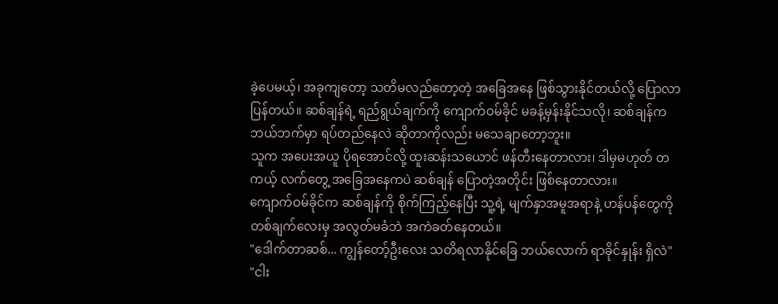ခဲ့ပေမယ့်၊ အခုကျတော့ သတိမလည်တော့တဲ့ အခြေအနေ ဖြစ်သွားနိုင်တယ်လို့ ပြောလာပြန်တယ်။ ဆစ်ချန်ရဲ့ ရည်ရွယ်ချက်ကို ကျောက်ဝမ်ခိုင် မခန့်မှန်းနိုင်သလို၊ ဆစ်ချန်က ဘယ်ဘက်မှာ ရပ်တည်နေလဲ ဆိုတာကိုလည်း မသေချာတော့ဘူး။
သူက အပေးအယူ ပိုရအောင်လို့ ထူးဆန်းသယောင် ဖန်တီးနေတာလား၊ ဒါမှမဟုတ် တကယ့် လက်တွေ့ အခြေအနေကပဲ ဆစ်ချန် ပြောတဲ့အတိုင်း ဖြစ်နေတာလား။
ကျောက်ဝမ်ခိုင်က ဆစ်ချန်ကို စိုက်ကြည့်နေပြီး သူ့ရဲ့ မျက်နှာအမူအရာနဲ့ ဟန်ပန်တွေကို တစ်ချက်လေးမှ အလွတ်မခံဘဲ အကဲခတ်နေတယ်။
"ဒေါက်တာဆစ်... ကျွန်တော့်ဦးလေး သတိရလာနိုင်ခြေ ဘယ်လောက် ရာခိုင်နှုန်း ရှိလဲ"
"ငါး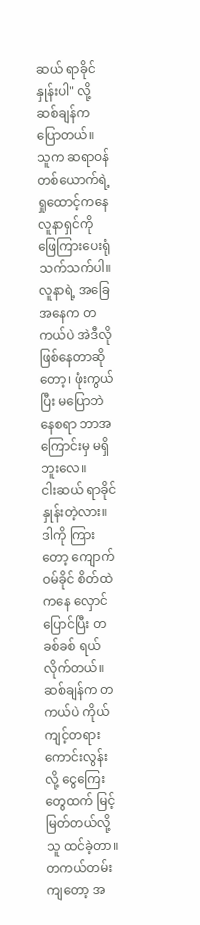ဆယ် ရာခိုင်နှုန်းပါ" လို့ ဆစ်ချန်က ပြောတယ်။
သူက ဆရာဝန် တစ်ယောက်ရဲ့ ရှုထောင့်ကနေ လူနာရှင်ကို ဖြေကြားပေးရုံ သက်သက်ပါ။ လူနာရဲ့ အခြေအနေက တကယ်ပဲ အဲဒီလို ဖြစ်နေတာဆိုတော့၊ ဖုံးကွယ်ပြီး မပြောဘဲ နေစရာ ဘာအကြောင်းမှ မရှိဘူးလေ။
ငါးဆယ် ရာခိုင်နှုန်းတဲ့လား။
ဒါကို ကြားတော့ ကျောက်ဝမ်ခိုင် စိတ်ထဲကနေ လှောင်ပြောင်ပြီး တခစ်ခစ် ရယ်လိုက်တယ်။
ဆစ်ချန်က တကယ်ပဲ ကိုယ်ကျင့်တရား ကောင်းလွန်းလို့ ငွေကြေးတွေထက် မြင့်မြတ်တယ်လို့ သူ ထင်ခဲ့တာ။ တကယ်တမ်းကျတော့ အ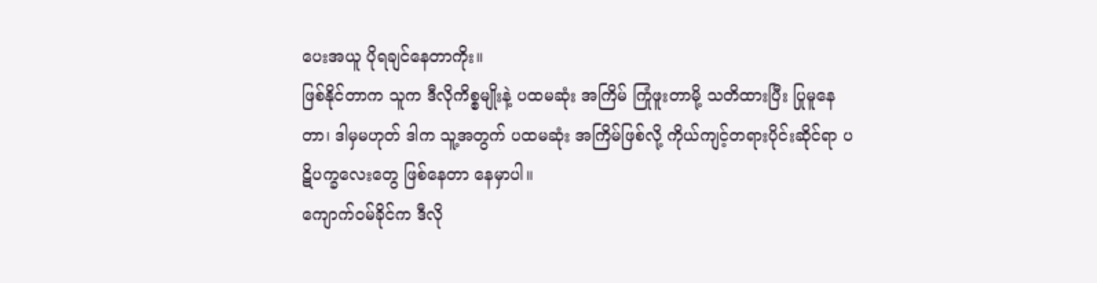ပေးအယူ ပိုရချင်နေတာကိုး။
ဖြစ်နိုင်တာက သူက ဒီလိုကိစ္စမျိုးနဲ့ ပထမဆုံး အကြိမ် ကြုံဖူးတာမို့ သတိထားပြီး ပြုမူနေတာ၊ ဒါမှမဟုတ် ဒါက သူ့အတွက် ပထမဆုံး အကြိမ်ဖြစ်လို့ ကိုယ်ကျင့်တရားပိုင်းဆိုင်ရာ ပဋိပက္ခလေးတွေ ဖြစ်နေတာ နေမှာပါ။
ကျောက်ဝမ်ခိုင်က ဒီလို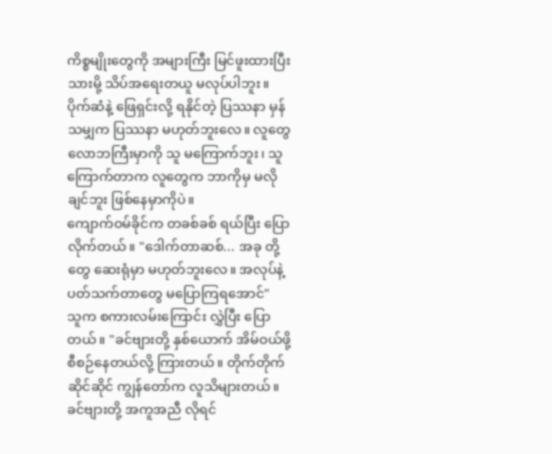ကိစ္စမျိုးတွေကို အများကြီး မြင်ဖူးထားပြီးသားမို့ သိပ်အရေးတယူ မလုပ်ပါဘူး။
ပိုက်ဆံနဲ့ ဖြေရှင်းလို့ ရနိုင်တဲ့ ပြဿနာ မှန်သမျှက ပြဿနာ မဟုတ်ဘူးလေ။ လူတွေ လောဘကြီးမှာကို သူ မကြောက်ဘူး၊ သူကြောက်တာက လူတွေက ဘာကိုမှ မလိုချင်ဘူး ဖြစ်နေမှာကိုပဲ။
ကျောက်ဝမ်ခိုင်က တခစ်ခစ် ရယ်ပြီး ပြောလိုက်တယ်။ "ဒေါက်တာဆစ်... အခု တို့တွေ ဆေးရုံမှာ မဟုတ်ဘူးလေ။ အလုပ်နဲ့ ပတ်သက်တာတွေ မပြောကြရအောင်"
သူက စကားလမ်းကြောင်း လွှဲပြီး ပြောတယ်။ "ခင်ဗျားတို့ နှစ်ယောက် အိမ်ဝယ်ဖို့ စီစဉ်နေတယ်လို့ ကြားတယ်။ တိုက်တိုက်ဆိုင်ဆိုင် ကျွန်တော်က လူသိများတယ်။ ခင်ဗျားတို့ အကူအညီ လိုရင်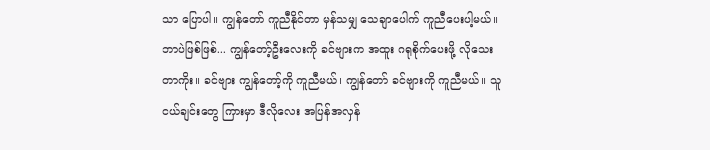သာ ပြောပါ။ ကျွန်တော် ကူညီနိုင်တာ မှန်သမျှ သေချာပေါက် ကူညီပေးပါ့မယ်။ ဘာပဲဖြစ်ဖြစ်... ကျွန်တော့်ဦးလေးကို ခင်ဗျားက အထူး ဂရုစိုက်ပေးဖို့ လိုသေးတာကိုး။ ခင်ဗျား ကျွန်တော့်ကို ကူညီမယ်၊ ကျွန်တော် ခင်ဗျားကို ကူညီမယ်။ သူငယ်ချင်းတွေ ကြားမှာ ဒီလိုလေး အပြန်အလှန်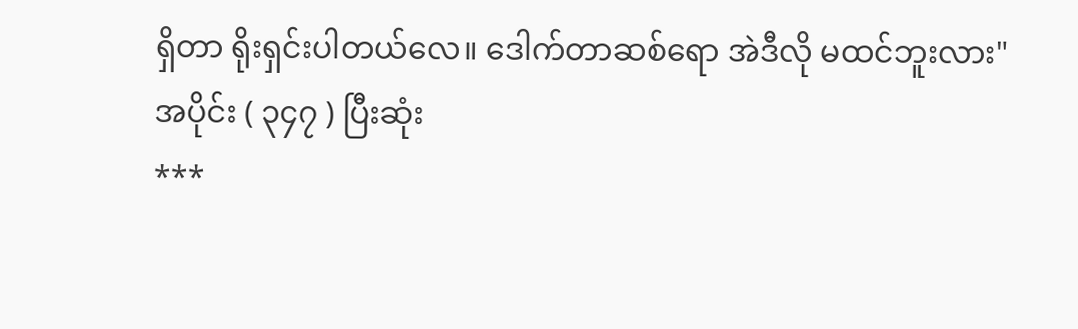ရှိတာ ရိုးရှင်းပါတယ်လေ။ ဒေါက်တာဆစ်ရော အဲဒီလို မထင်ဘူးလား"
အပိုင်း ( ၃၄၇ ) ပြီးဆုံး
***